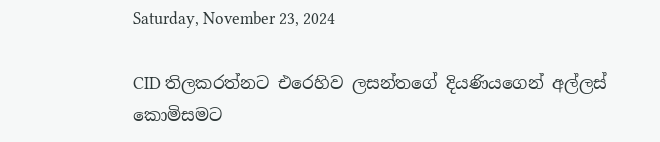Saturday, November 23, 2024

CID තිලකරත්නට එරෙහිව ලසන්තගේ දියණියගෙන් අල්ලස් කොමිසමට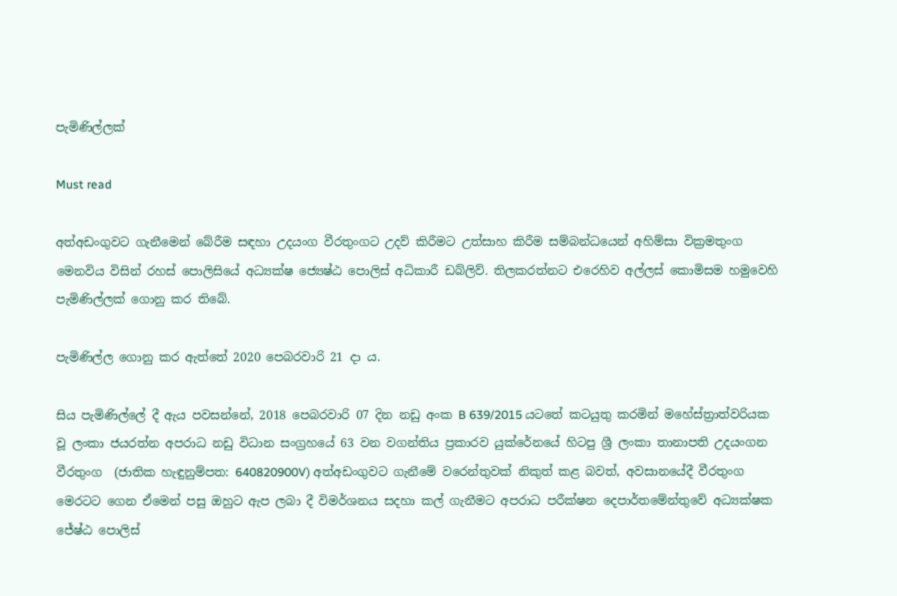පැමිණිල්ලක්

Must read

අත්අඩංගුවට ගැනීමෙන් බේරීම සඳහා උදයංග වීරතුංගට උදව් කිරීමට උත්සාහ කිරීම සම්බන්ධයෙන් අහිම්සා වික්‍රමතුංග මෙනවිය විසින් රහස් පොලිසියේ අධ්‍යක්ෂ ජ්‍යෙෂ්ඨ පොලිස් අධිකාරී ඩබ්ලිව්. තිලකරත්නට එරෙහිව අල්ලස් කොමිසම හමුවෙහි පැමිණිල්ලක් ගොනු කර තිබේ.

පැමිණිල්ල ගොනු කර ඇත්තේ 2020 පෙබරවාරි 21 දා ය.

සිය පැමිණිල්ලේ දී ඇය පවසන්නේ, 2018 පෙබරවාරි 07 දින නඩු අංක B 639/2015 යටතේ කටයුතු කරමින් මහේස්ත්‍රාත්වරියක වූ ලංකා ජයරත්න අපරාධ නඩු විධාන සංග්‍රහයේ 63 වන වගන්තිය ප්‍රකාරව යුක්රේනයේ හිටපු ශ්‍රී ලංකා තානාපති උදයංගන වීරතුංග  (ජාතික හැඳුනුම්පත: 640820900V) අත්අඩංගුවට ගැනීමේ වරෙන්තුවක් නිකුත් කළ බවත්, අවසානයේදී වීරතුංග මෙරටට ගෙන ඒමෙන් පසු ඔහුට ඇප ලබා දී විමර්ශනය සදහා කල් ගැනීමට අපරාධ පරීක්ෂන දෙපාර්තමේන්තුවේ අධ්‍යක්ෂක ජේෂ්ඨ පොලිස්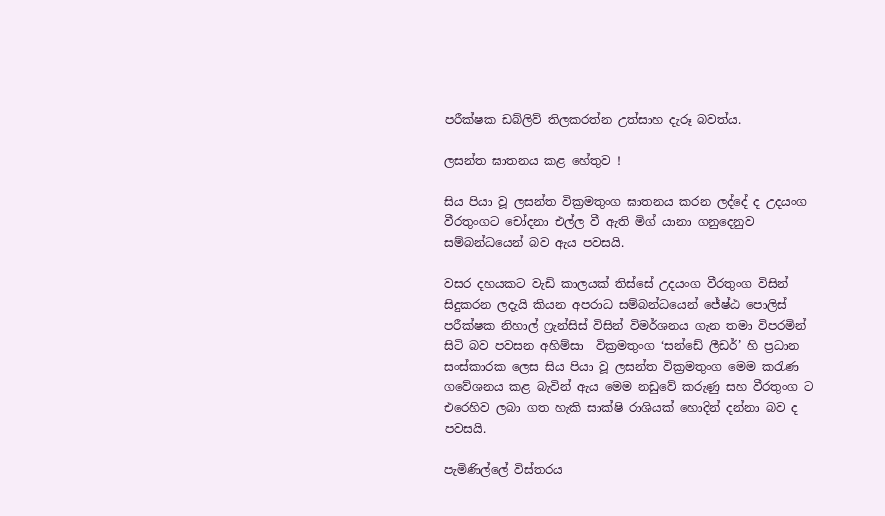පරීක්ෂක ඩබ්ලිව් තිලකරත්න උත්සාහ දැරූ බවත්ය.

ලසන්ත ඝාතනය කළ හේතුව !

සිය පියා වූ ලසන්ත වික්‍රමතුංග ඝාතනය කරන ලද්දේ ද උදයංග වීරතුංගට චෝදනා එල්ල වී ඇති මිග් යානා ගනුදෙනුව සම්බන්ධයෙන් බව ඇය පවසයි.

වසර දහයකට වැඩි කාලයක් තිස්සේ උදයංග වීරතුංග විසින් සිදුකරන ලදැයි කියන අපරාධ සම්බන්ධයෙන් ජේෂ්ඨ පොලිස් පරීක්ෂක නිහාල් ෆ්‍රැන්සිස් විසින් විමර්ශනය ගැන තමා විපරමින් සිටි බව පවසන අහිම්සා  වික්‍රමතුංග ‘සන්ඩේ ලීඩර්’ හි ප්‍රධාන සංස්කාරක ලෙස සිය පියා වූ ලසන්ත වික්‍රමතුංග මෙම කරැණ ගවේශනය කළ බැවින් ඇය මෙම නඩුවේ කරුණු සහ වීරතුංග ට එරෙහිව ලබා ගත හැකි සාක්ෂි රාශියක් හොදින් දන්නා බව ද පවසයි.

පැමිණිල්ලේ විස්තරය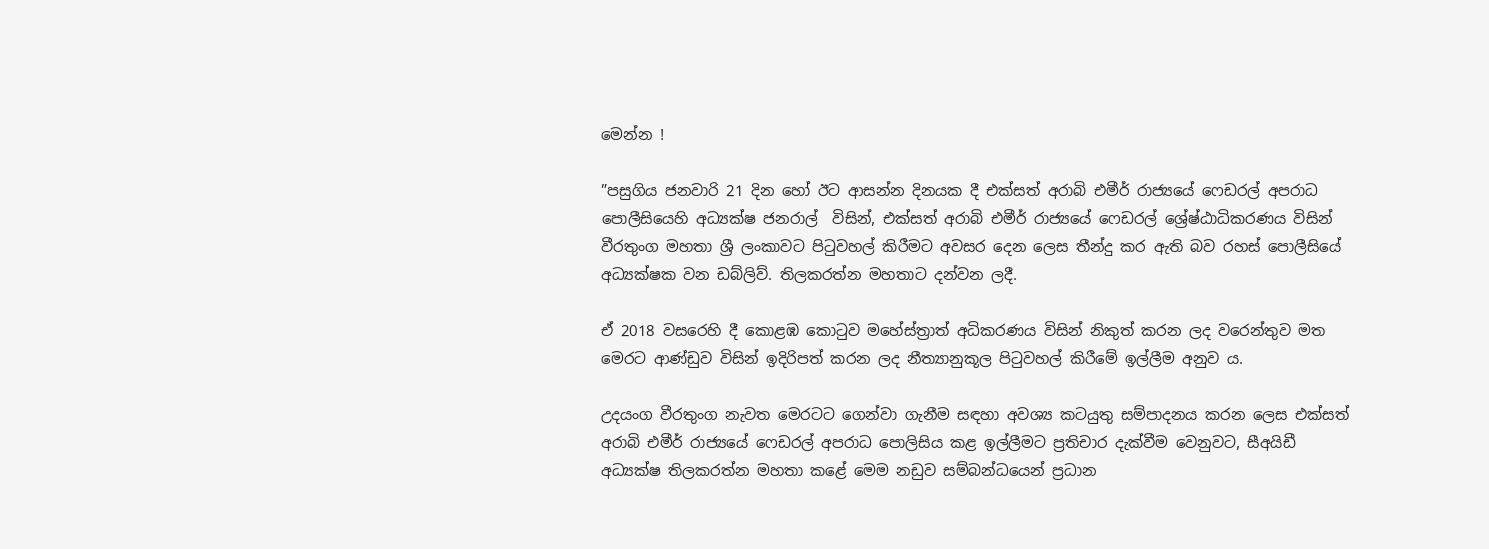මෙන්න !

”පසුගිය ජනවාරි 21 දින හෝ ඊට ආසන්න දිනයක දී එක්සත් අරාබි එමීර් රාජ්‍යයේ ෆෙඩරල් අපරාධ පොලීසියෙහි අධ්‍යක්ෂ ජනරාල්  විසින්, එක්සත් අරාබි එමීර් රාජ්‍යයේ ෆෙඩරල් ශ්‍රේෂ්ඨාධිකරණය විසින් වීරතුංග මහතා ‍ශ්‍රී ලංකාවට පිටුවහල් කිරීමට අවසර දෙන ලෙස තීන්දු කර ඇති බව රහස් පොලීසියේ අධ්‍යක්ෂක වන ඩබ්ලිව්. තිලකරත්න මහතාට දන්වන ලදී.

ඒ 2018 වසරෙහි දී කොළඹ කොටුව මහේස්ත්‍රාත් අධිකරණය විසින් නිකුත් කරන ලද වරෙන්තුව මත මෙරට ආණ්ඩුව විසින් ඉදිරිපත් කරන ලද නීත්‍යානුකූල පිටුවහල් කිරීමේ ඉල්ලීම අනුව ය.

උදයංග වීරතුංග නැවත මෙරටට ගෙන්වා ගැනීම සඳහා අවශ්‍ය කටයුතු සම්පාදනය කරන ලෙස එක්සත් අරාබි එමීර් රාජ්‍යයේ ෆෙඩරල් අපරාධ පොලිසිය කළ ඉල්ලීමට ප්‍රතිචාර දැක්වීම වෙනුවට, සීඅයිඩී අධ්‍යක්ෂ තිලකරත්න මහතා කළේ මෙම නඩුව සම්බන්ධයෙන් ප්‍රධාන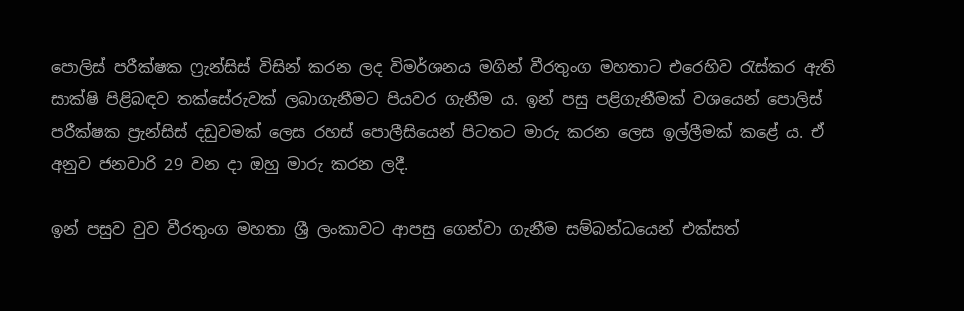පොලිස් පරීක්ෂක ෆ්‍රැන්සිස් විසින් කරන ලද විමර්ශනය මගින් වීරතුංග මහතාට එරෙහිව රැස්කර ඇති සාක්ෂි පිළිබඳව තක්සේරුවක් ලබාගැනීමට පියවර ගැනීම ය. ඉන් පසු පළිගැනීමක් වශයෙන් පොලිස් පරීක්ෂක ප්‍රැන්සිස් දඩුවමක් ලෙස රහස් පොලීසියෙන් පිටතට මාරු කරන ලෙස ඉල්ලීමක් කළේ ය. ඒ අනුව ජනවාරි 29 වන දා ඔහු මාරු කරන ලදී.

ඉන් පසුව වුව වීරතුංග මහතා ශ්‍රී ලංකාවට ආපසු ගෙන්වා ගැනීම සම්බන්ධයෙන් එක්සත්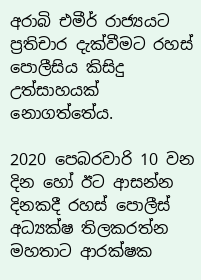අරාබි එමීර් රාජ්‍යයට ප්‍රතිචාර දැක්වීමට රහස් පොලීසිය කිසිදු උත්සාහයක් නොගත්තේය.

2020 පෙබරවාරි 10 වන දින හෝ ඊට ආසන්න දිනකදී රහස් පොලීස් අධ්‍යක්ෂ තිලකරත්න මහතාට ආරක්ෂක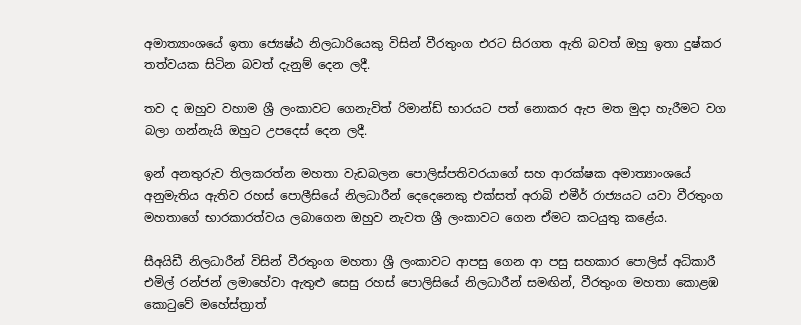අමාත්‍යාංශයේ ඉතා ජ්‍යෙෂ්ඨ නිලධාරියෙකු විසින් වීරතුංග එරට සිරගත ඇති බවත් ඔහු ඉතා දුෂ්කර තත්වයක සිටින බවත් දැනුම් දෙන ලදී.

තව ද ඔහුව වහාම ශ්‍රී ලංකාවට ගෙනැවිත් රිමාන්ඩ් භාරයට පත් නොකර ඇප මත මුදා හැරීමට වග බලා ගන්නැයි ඔහුට උපදෙස් දෙන ලදී.

ඉන් අනතුරුව තිලකරත්න මහතා වැඩබලන පොලිස්පතිවරයාගේ සහ ආරක්ෂක අමාත්‍යාංශයේ අනුමැතිය ඇතිව රහස් පොලීසියේ නිලධාරීන් දෙදෙනෙකු එක්සත් අරාබි එමීර් රාජ්‍යයට යවා වීරතුංග මහතාගේ භාරකාරත්වය ලබාගෙන ඔහුව නැවත ශ්‍රී ලංකාවට ගෙන ඒමට කටයුතු කළේය.

සීඅයිඩී නිලධාරීන් විසින් වීරතුංග මහතා ශ්‍රී ලංකාවට ආපසු ගෙන ආ පසු සහකාර පොලිස් අධිකාරී එමිල් රන්ජන් ලමාහේවා ඇතුළු සෙසු රහස් පොලිසියේ නිලධාරීන් සමඟින්, වීරතුංග මහතා කොළඹ කොටුවේ මහේස්ත්‍රාත්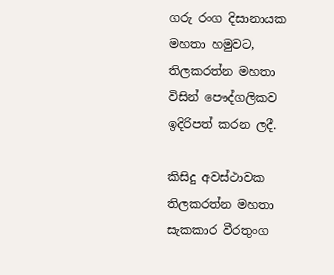ගරු රංග දිසානායක මහතා හමුවට, තිලකරත්න මහතා විසින් පෞද්ගලිකව ඉදිරිපත් කරන ලදී.

කිසිදු අවස්ථාවක තිලකරත්න මහතා සැකකාර වීරතුංග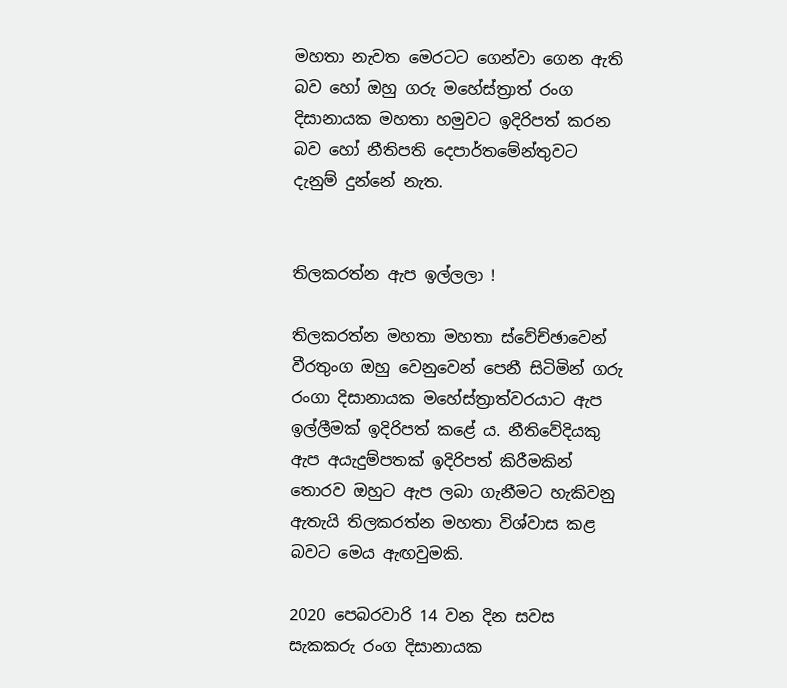මහතා නැවත මෙරටට ගෙන්වා ගෙන ඇති බව හෝ ඔහු ගරු මහේස්ත්‍රාත් රංග දිසානායක මහතා හමුවට ඉදිරිපත් කරන බව හෝ නීතිපති දෙපාර්තමේන්තුවට දැනුම් දුන්නේ නැත.


තිලකරත්න ඇප ඉල්ලලා !

තිලකරත්න මහතා මහතා ස්වේච්ඡාවෙන් වීරතුංග ඔහු වෙනුවෙන් පෙනී සිටිමින් ගරු රංගා දිසානායක මහේස්ත්‍රාත්වරයාට ඇප ඉල්ලීමක් ඉදිරිපත් කළේ ය. නීතිවේදියකු ඇප අයැදුම්පතක් ඉදිරිපත් කිරීමකින් තොරව ඔහුට ඇප ලබා ගැනීමට හැකිවනු ඇතැයි තිලකරත්න මහතා විශ්වාස කළ බවට මෙය ඇඟවුමකි.

2020 පෙබරවාරි 14 වන දින සවස සැකකරු රංග දිසානායක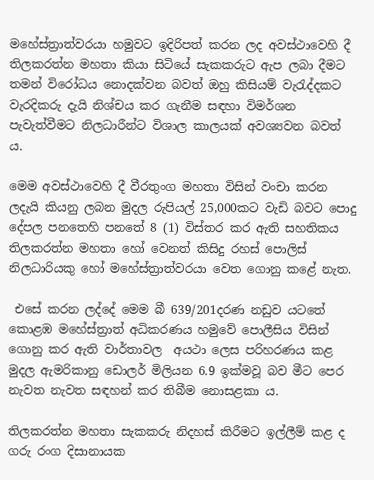මහේස්ත්‍රාත්වරයා හමුවට ඉදිරිපත් කරන ලද අවස්ථාවෙහි දී තිලකරත්න මහතා කියා සිටියේ සැකකරුට ඇප ලබා දීමට තමන් විරෝධය නොදක්වන බවත් ඔහු කිසියම් වැරැද්දකට වැරදිකරු දැයි නිශ්චය කර ගැනීම සඳහා විමර්ශන පැවැත්වීමට නිලධාරීන්ට විශාල කාලයක් අවශ්‍යවන බවත් ය.

මෙම අවස්ථාවෙහි දී වීරතුංග මහතා විසින් වංචා කරන ලදැයි කියනු ලබන මුදල රුපියල් 25,000කට වැඩි බවට පොදු දේපල පනතෙහි පනතේ 8 (1) විස්තර කර ඇති සහතිකය තිලකරත්න මහතා හෝ වෙනත් කිසිදු රහස් පොලිස් නිලධාරියකු හෝ මහේස්ත්‍රාත්වරයා වෙත ගොනු කළේ නැත.

 එසේ කරන ලද්දේ මෙම බී 639/201දරණ නඩුව යටතේ කොළඹ මහේස්ත්‍රාත් අධිකරණය හමුවේ පොලීසිය විසින් ගොනු කර ඇති වාර්තාවල  අයථා ලෙස පරිහරණය කළ මුදල ඇමරිකානු ඩොලර් මිලියන 6.9 ඉක්මවූ බව මීට පෙර නැවත නැවත සඳහන් කර තිබීම නොසළකා ය.

තිලකරත්න මහතා සැකකරු නිදහස් කිරීමට ඉල්ලීම් කළ ද ගරු රංග දිසානායක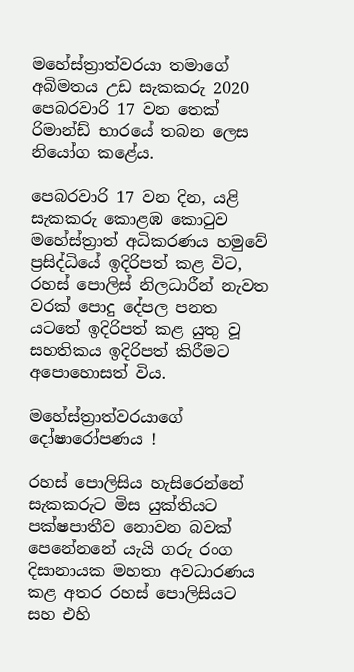මහේස්ත්‍රාත්වරයා තමාගේ අබිමතය උඩ සැකකරු 2020 පෙබරවාරි 17 වන තෙක් රිමාන්ඩ් භාරයේ තබන ලෙස නියෝග කළේය.

පෙබරවාරි 17 වන දින, යළි සැකකරු කොළඹ කොටුව මහේස්ත්‍රාත් අධිකරණය හමුවේ ප්‍රසිද්ධියේ ඉදිරිපත් කළ විට, රහස් පොලිස් නිලධාරීන් නැවත වරක් පොදු දේපල පනත යටතේ ඉදිරිපත් කළ යුතු වූ සහතිකය ඉදිරිපත් කිරීමට අපොහොසත් විය.

මහේස්ත්‍රාත්වරයාගේ දෝෂාරෝපණය !

රහස් පොලිසිය හැසිරෙන්නේ සැකකරුට මිස යුක්තියට පක්ෂපාතීව නොවන බවක් පෙනේනනේ යැයි ගරු රංග දිසානායක මහතා අවධාරණය කළ අතර රහස් පොලිසියට සහ එහි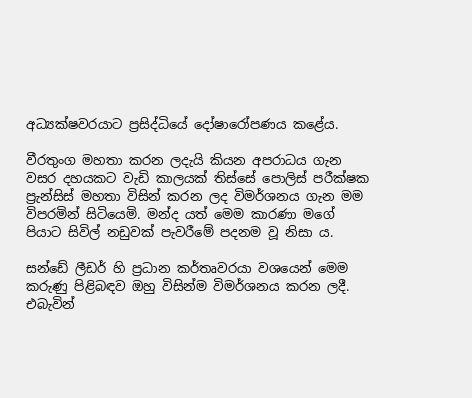අධ්‍යක්ෂවරයාට ප්‍රසිද්ධියේ දෝෂාරෝපණය කළේය.

වීරතුංග මහතා කරන ලදැයි කියන අපරාධය ගැන වසර දහයකට වැඩි කාලයක් තිස්සේ පොලිස් පරීක්ෂක ප්‍රැන්සිස් මහතා විසින් කරන ලද විමර්ශනය ගැන මම විපරමින් සිටියෙමි. මන්ද යත් මෙම කාරණා මගේ පියාට සිවිල් නඩුවක් පැවරීමේ පදනම වූ නිසා ය.

සන්ඩේ ලීඩර් හි ප්‍රධාන කර්තෘවරයා වශයෙන් මෙම කරුණු පිළිබඳව ඔහු විසින්ම විමර්ශනය කරන ලදී. එබැවින්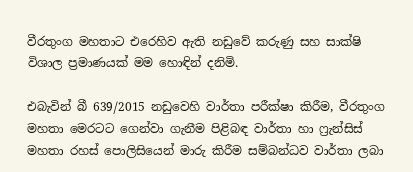වීරතුංග මහතාට එරෙහිව ඇති නඩුවේ කරුණු සහ සාක්ෂි විශාල ප්‍රමාණයක් මම හොඳින් දනිමි.

එබැවින් බී 639/2015 නඩුවෙහි වාර්තා පරීක්ෂා කිරීම, වීරතුංග මහතා මෙරටට ගෙන්වා ගැනීම පිළිබඳ වාර්තා හා ෆ්‍රැන්සිස් මහතා රහස් පොලිසියෙන් මාරු කිරීම සම්බන්ධව වාර්තා ලබා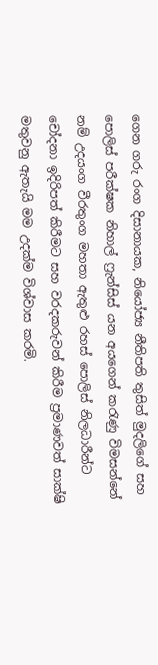ගෙන ගරු රංග දිසානායක, නියෝජ්‍ය නීතිපති තුසිත් මුදලිගේ සහ පොලිස් පරීක්ෂක නිහාල් ෆ්‍රැන්සිස් යන අයගෙන් කරැණු විමසන්නේ නම් උදයංග වීරතුංග මහතා ඇතුළු රහස් පොලිස් නිලධාරීන්ට චෝදනා ඉදිරිපත් කිරීමට සහ වරදකරුවන් කිරීම ප්‍රමාණවත් සාක්ෂි මතුවනු ඇතැයි මම උදක්ම විශ්වාස කරමි.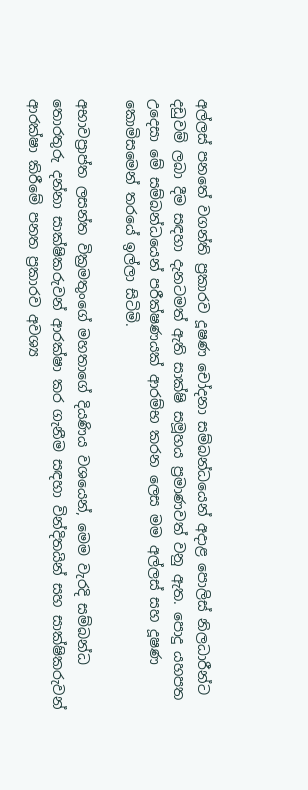අල්ලස් පනතේ වගන්ති ප්‍රකාරව දූෂණ චෝදනා සම්බන්ධයෙන් අදාළ පොලිස් නිලධාරීන්ට දඩුවම් ලබා දීම සඳහා දැනටමත් ඇති සාක්ෂි සමූහය ප්‍රමාණවත් වනු ඇත. පොදු යහපත උදෙසා මේ සම්බන්ධයෙන් පරීක්ෂණයක් ආරම්භ කරන ලෙස මම අල්ලස් සහ දූෂණ කොමිසමෙන් තරයේ ඉල්ලා සිටිමි.

අභාවප්‍රාප්ත ලසන්ත වික්‍රමතුංගේ මහතාගේ දියණිය වශයෙන්, මෙම වැරදි සම්බන්ධ තොරතුරු දන්නා සාක්ෂිකරුවන් ආරක්ෂා කර ගැනීම සඳහා වින්දිතයින් සහ සාක්ෂිකරුවන් ආරක්ෂා කිරීමේ පනත ප්‍රකාරව අවශ්‍ය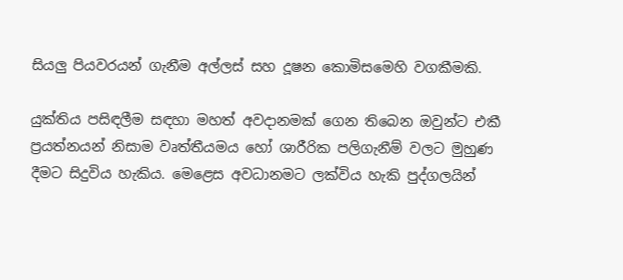සියලු පියවරයන් ගැනීම අල්ලස් සහ දූෂන කොමිසමෙහි වගකීමකි.

යුක්තිය පසිඳලීම සඳහා මහත් අවදානමක් ගෙන තිබෙන ඔවුන්ට එකී ප්‍රයත්නයන් නිසාම වෘත්තීයමය හෝ ශාරීරික පලිගැනීම් වලට මුහුණ දීමට සිදුවිය හැකිය. මෙළෙස අවධානමට ලක්විය හැකි පුද්ගලයින්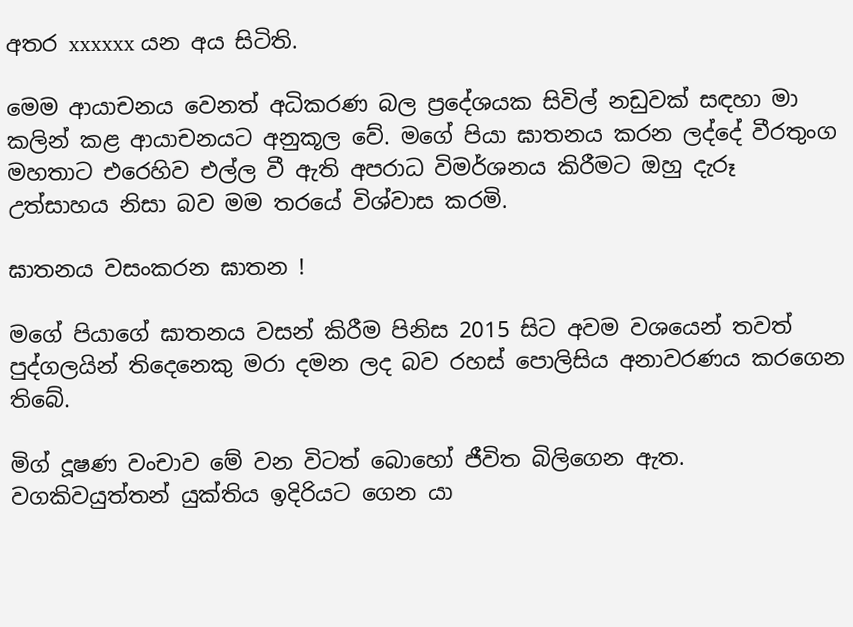අතර xxxxxx යන අය සිටිති.

මෙම ආයාචනය වෙනත් අධිකරණ බල ප්‍රදේශයක සිවිල් නඩුවක් සඳහා මා කලින් කළ ආයාචනයට අනුකූල වේ. මගේ පියා ඝාතනය කරන ලද්දේ වීරතුංග මහතාට එරෙහිව එල්ල වී ඇති අපරාධ විමර්ශනය කිරීමට ඔහු දැරූ උත්සාහය නිසා බව මම තරයේ විශ්වාස කරමි.

ඝාතනය වසංකරන ඝාතන !

මගේ පියාගේ ඝාතනය වසන් කිරීම පිනිස 2015 සිට අවම වශයෙන් තවත් පුද්ගලයින් තිදෙනෙකු මරා දමන ලද බව රහස් පොලිසිය අනාවරණය කරගෙන තිබේ.

මිග් දූෂණ වංචාව මේ වන විටත් බොහෝ ජීවිත බිලිගෙන ඇත. වගකිවයුත්තන් යුක්තිය ඉදිරියට ගෙන යා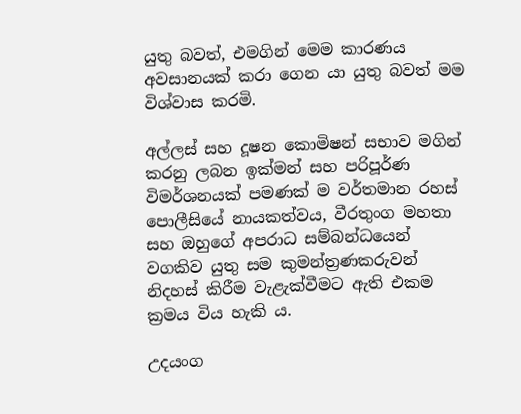යුතු බවත්, එමගින් මෙම කාරණය අවසානයක් කරා ගෙන යා යුතු බවත් මම විශ්වාස කරමි.

අල්ලස් සහ දූෂන කොමිෂන් සභාව මගින් කරනු ලබන ඉක්මන් සහ පරිපූර්ණ විමර්ශනයක් පමණක් ම වර්තමාන රහස් පොලීසියේ නායකත්වය, වීරතුංග මහතා සහ ඔහුගේ අපරාධ සම්බන්ධයෙන් වගකිව යුතු සම කුමන්ත්‍රණකරුවන් නිදහස් කිරීම වැළැක්වීමට ඇති එකම ක්‍රමය විය හැකි ය.

උදයංග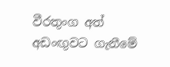වීරතුංග අත් අඩංඟුවට ගැනීමේ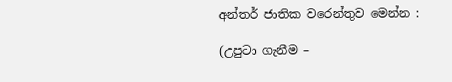අන්තර් ජාතික වරෙන්තුව මෙන්න :

(උපුටා ගැනීම –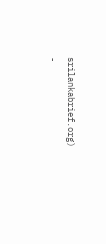srilankabrief.org)
-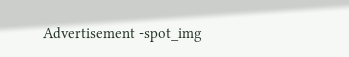Advertisement -spot_img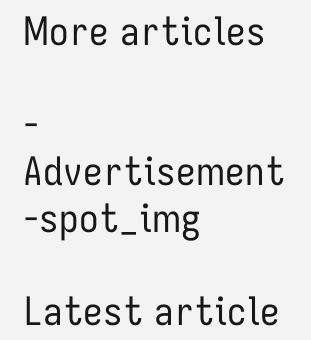More articles

- Advertisement -spot_img

Latest article